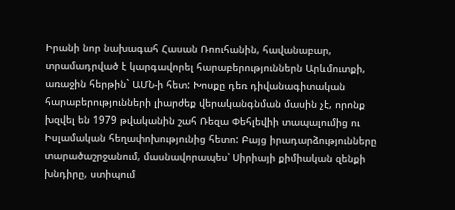Իրանի նոր նախագահ Հասան Ռոուհանին, հավանաբար, տրամադրված է կարգավորել հարաբերություններն Արևմուտքի, առաջին հերթին` ԱՄՆ-ի հետ: Խոսքը դեռ դիվանագիտական հարաբերությունների լիարժեք վերականգնման մասին չէ, որոնք խզվել են 1979 թվականին շահ Ռեզա Փեհլեվիի տապալումից ու Իսլամական հեղափոխությունից հետո: Բայց իրադարձությունները տարածաշրջանում, մասնավորապես՝ Սիրիայի քիմիական զենքի խնդիրը, ստիպում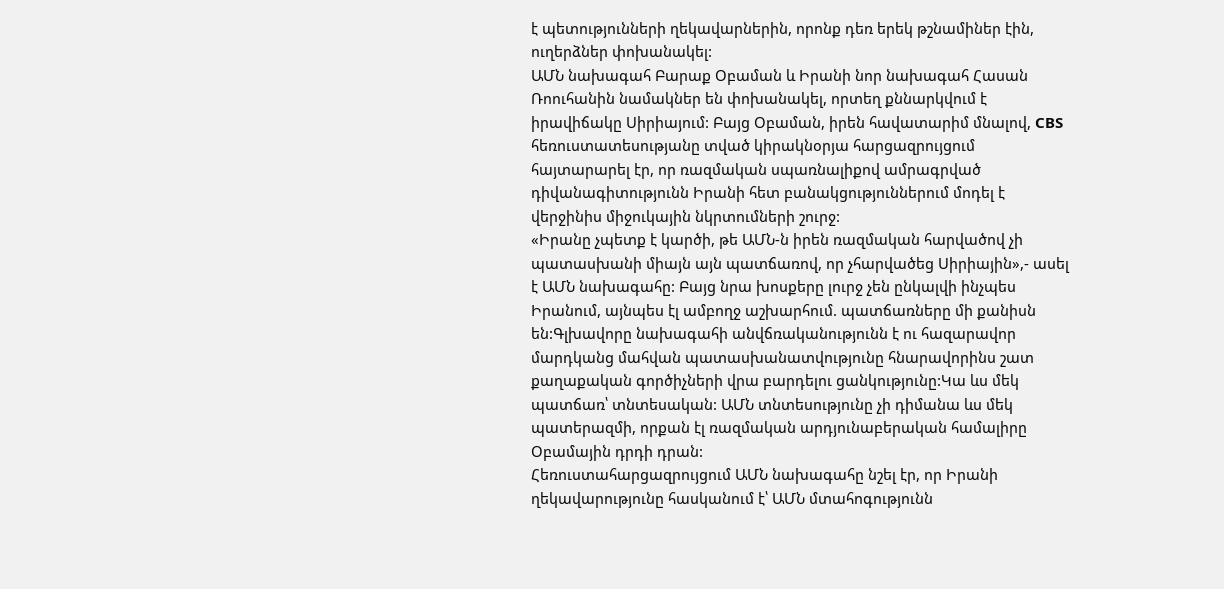է պետությունների ղեկավարներին, որոնք դեռ երեկ թշնամիներ էին, ուղերձներ փոխանակել:
ԱՄՆ նախագահ Բարաք Օբաման և Իրանի նոր նախագահ Հասան Ռոուհանին նամակներ են փոխանակել, որտեղ քննարկվում է իրավիճակը Սիրիայում: Բայց Օբաման, իրեն հավատարիմ մնալով, CBS հեռուստատեսությանը տված կիրակնօրյա հարցազրույցում հայտարարել էր, որ ռազմական սպառնալիքով ամրագրված դիվանագիտությունն Իրանի հետ բանակցություններում մոդել է վերջինիս միջուկային նկրտումների շուրջ:
«Իրանը չպետք է կարծի, թե ԱՄՆ-ն իրեն ռազմական հարվածով չի պատասխանի միայն այն պատճառով, որ չհարվածեց Սիրիային»,- ասել է ԱՄՆ նախագահը: Բայց նրա խոսքերը լուրջ չեն ընկալվի ինչպես Իրանում, այնպես էլ ամբողջ աշխարհում. պատճառները մի քանիսն են:Գլխավորը նախագահի անվճռականությունն է ու հազարավոր մարդկանց մահվան պատասխանատվությունը հնարավորինս շատ քաղաքական գործիչների վրա բարդելու ցանկությունը:Կա ևս մեկ պատճառ՝ տնտեսական: ԱՄՆ տնտեսությունը չի դիմանա ևս մեկ պատերազմի, որքան էլ ռազմական արդյունաբերական համալիրը Օբամային դրդի դրան:
Հեռուստահարցազրույցում ԱՄՆ նախագահը նշել էր, որ Իրանի ղեկավարությունը հասկանում է՝ ԱՄՆ մտահոգությունն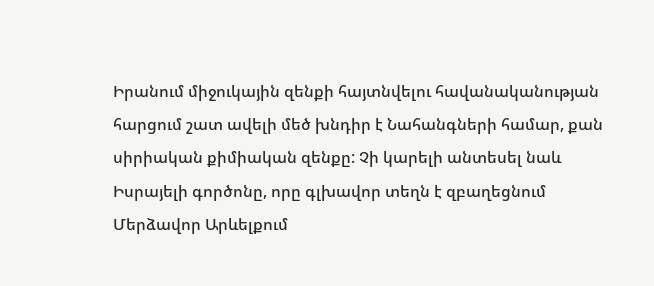Իրանում միջուկային զենքի հայտնվելու հավանականության հարցում շատ ավելի մեծ խնդիր է Նահանգների համար, քան սիրիական քիմիական զենքը: Չի կարելի անտեսել նաև Իսրայելի գործոնը, որը գլխավոր տեղն է զբաղեցնում Մերձավոր Արևելքում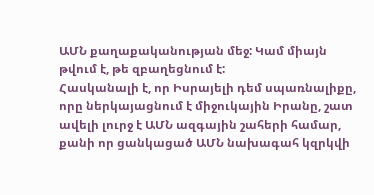ԱՄՆ քաղաքականության մեջ: Կամ միայն թվում է, թե զբաղեցնում է:
Հասկանալի է, որ Իսրայելի դեմ սպառնալիքը, որը ներկայացնում է միջուկային Իրանը, շատ ավելի լուրջ է ԱՄՆ ազգային շահերի համար, քանի որ ցանկացած ԱՄՆ նախագահ կզրկվի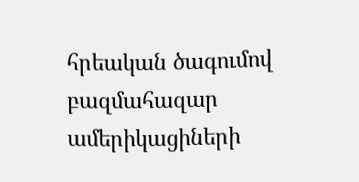հրեական ծագումով բազմահազար ամերիկացիների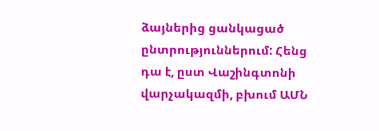ձայներից ցանկացած ընտրություններում: Հենց դա է, ըստ Վաշինգտոնի վարչակազմի, բխում ԱՄՆ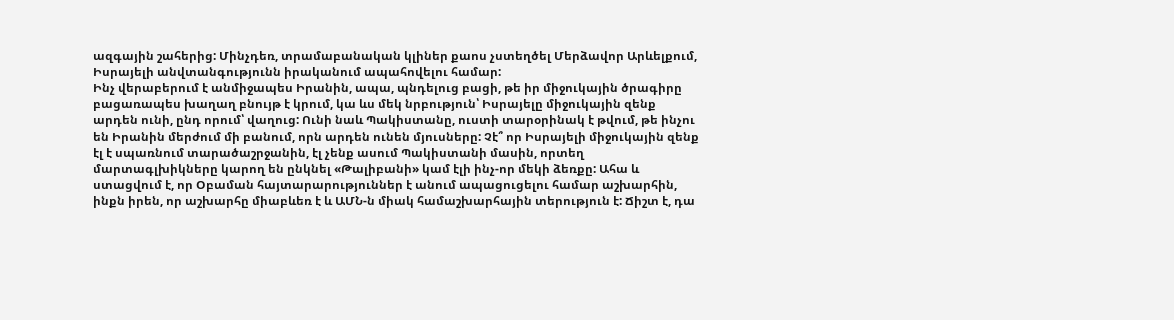ազգային շահերից: Մինչդեռ, տրամաբանական կլիներ քաոս չստեղծել Մերձավոր Արևելքում, Իսրայելի անվտանգությունն իրականում ապահովելու համար:
Ինչ վերաբերում է անմիջապես Իրանին, ապա, պնդելուց բացի, թե իր միջուկային ծրագիրը բացառապես խաղաղ բնույթ է կրում, կա ևս մեկ նրբություն՝ Իսրայելը միջուկային զենք արդեն ունի, ընդ որում՝ վաղուց: Ունի նաև Պակիստանը, ուստի տարօրինակ է թվում, թե ինչու են Իրանին մերժում մի բանում, որն արդեն ունեն մյուսները: Չէ՞ որ Իսրայելի միջուկային զենք էլ է սպառնում տարածաշրջանին, էլ չենք ասում Պակիստանի մասին, որտեղ մարտագլխիկները կարող են ընկնել «Թալիբանի» կամ էլի ինչ-որ մեկի ձեռքը: Ահա և ստացվում է, որ Օբաման հայտարարություններ է անում ապացուցելու համար աշխարհին, ինքն իրեն, որ աշխարհը միաբևեռ է և ԱՄՆ-ն միակ համաշխարհային տերություն է: Ճիշտ է, դա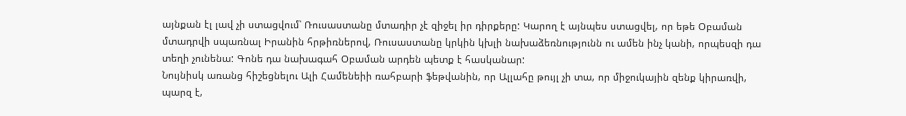այնքան էլ լավ չի ստացվում՝ Ռուսաստանը մտադիր չէ զիջել իր դիրքերը: Կարող է այնպես ստացվել, որ եթե Օբաման մտադրվի սպառնալ Իրանին հրթիռներով, Ռուսաստանը կրկին կխլի նախաձեռնությունն ու ամեն ինչ կանի, որպեսզի դա տեղի չունենա: Գոնե դա նախագահ Օբաման արդեն պետք է հասկանար:
Նույնիսկ առանց հիշեցնելու Ալի Համենեիի ռահբարի ֆեթվանին, որ Ալլահը թույլ չի տա, որ միջուկային զենք կիրառվի, պարզ է,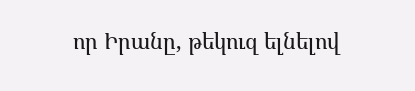որ Իրանը, թեկուզ ելնելով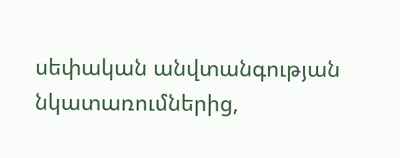սեփական անվտանգության նկատառումներից,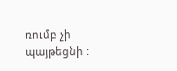ռումբ չի պայթեցնի :